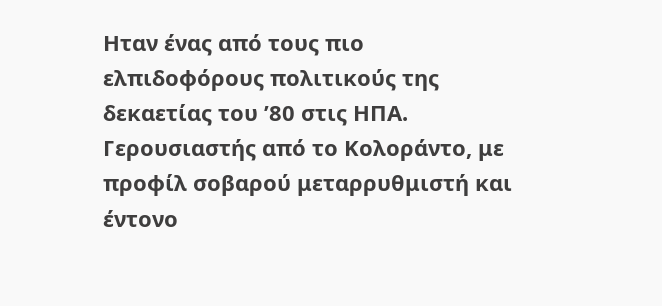Ηταν ένας από τους πιο ελπιδοφόρους πολιτικούς της δεκαετίας του ’80 στις ΗΠΑ. Γερουσιαστής από το Κολοράντο, με προφίλ σοβαρού μεταρρυθμιστή και έντονο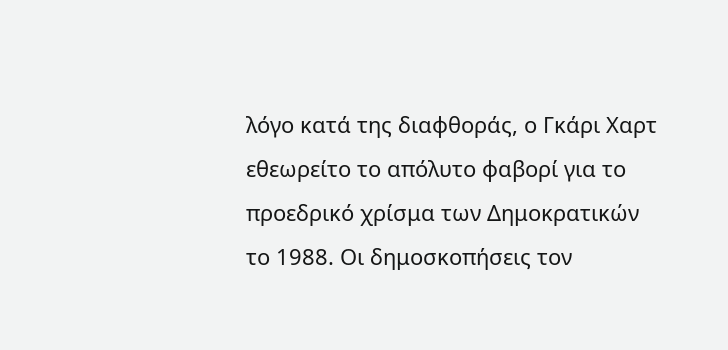λόγο κατά της διαφθοράς, ο Γκάρι Χαρτ εθεωρείτο το απόλυτο φαβορί για το προεδρικό χρίσμα των Δημοκρατικών το 1988. Οι δημοσκοπήσεις τον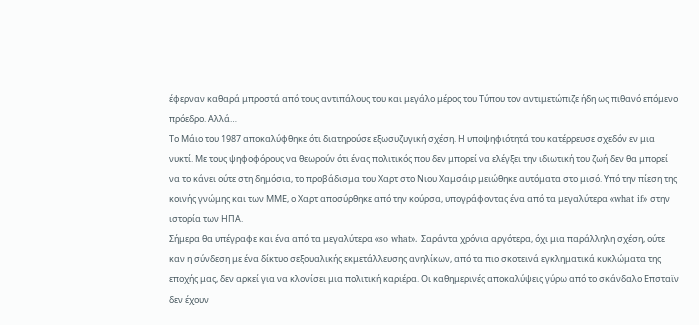έφερναν καθαρά μπροστά από τους αντιπάλους του και μεγάλο μέρος του Τύπου τον αντιμετώπιζε ήδη ως πιθανό επόμενο πρόεδρο. Αλλά…
Το Μάιο του 1987 αποκαλύφθηκε ότι διατηρούσε εξωσυζυγική σχέση. Η υποψηφιότητά του κατέρρευσε σχεδόν εν μια νυκτί. Με τους ψηφοφόρους να θεωρούν ότι ένας πολιτικός που δεν μπορεί να ελέγξει την ιδιωτική του ζωή δεν θα μπορεί να το κάνει ούτε στη δημόσια, το προβάδισμα του Χαρτ στο Νιου Χαμσάιρ μειώθηκε αυτόματα στο μισό. Υπό την πίεση της κοινής γνώμης και των ΜΜΕ, ο Χαρτ αποσύρθηκε από την κούρσα, υπογράφοντας ένα από τα μεγαλύτερα «what if» στην ιστορία των ΗΠΑ.
Σήμερα θα υπέγραφε και ένα από τα μεγαλύτερα «so what». Σαράντα χρόνια αργότερα, όχι μια παράλληλη σχέση, ούτε καν η σύνδεση με ένα δίκτυο σεξουαλικής εκμετάλλευσης ανηλίκων, από τα πιο σκοτεινά εγκληματικά κυκλώματα της εποχής μας, δεν αρκεί για να κλονίσει μια πολιτική καριέρα. Οι καθημερινές αποκαλύψεις γύρω από το σκάνδαλο Επσταϊν δεν έχουν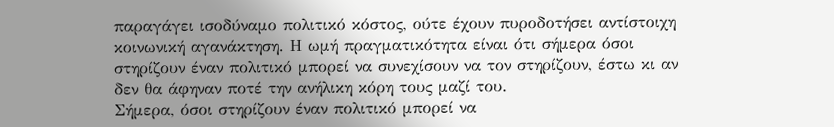παραγάγει ισοδύναμο πολιτικό κόστος, ούτε έχουν πυροδοτήσει αντίστοιχη κοινωνική αγανάκτηση. Η ωμή πραγματικότητα είναι ότι σήμερα όσοι στηρίζουν έναν πολιτικό μπορεί να συνεχίσουν να τον στηρίζουν, έστω κι αν δεν θα άφηναν ποτέ την ανήλικη κόρη τους μαζί του.
Σήμερα, όσοι στηρίζουν έναν πολιτικό μπορεί να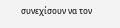συνεχίσουν να τον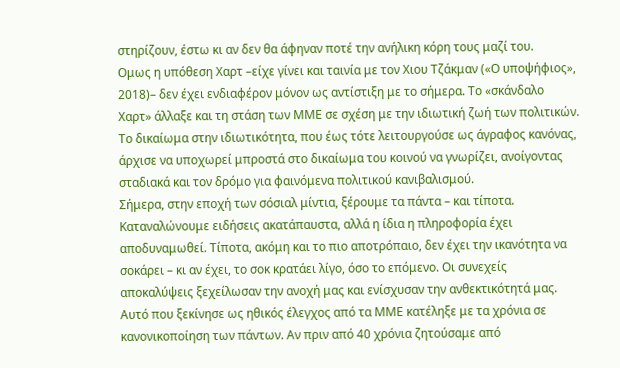στηρίζουν, έστω κι αν δεν θα άφηναν ποτέ την ανήλικη κόρη τους μαζί του.
Ομως η υπόθεση Χαρτ –είχε γίνει και ταινία με τον Χιου Τζάκμαν («Ο υποψήφιος», 2018)– δεν έχει ενδιαφέρον μόνον ως αντίστιξη με το σήμερα. Το «σκάνδαλο Χαρτ» άλλαξε και τη στάση των ΜΜΕ σε σχέση με την ιδιωτική ζωή των πολιτικών. Το δικαίωμα στην ιδιωτικότητα, που έως τότε λειτουργούσε ως άγραφος κανόνας, άρχισε να υποχωρεί μπροστά στο δικαίωμα του κοινού να γνωρίζει, ανοίγοντας σταδιακά και τον δρόμο για φαινόμενα πολιτικού κανιβαλισμού.
Σήμερα, στην εποχή των σόσιαλ μίντια, ξέρουμε τα πάντα – και τίποτα. Καταναλώνουμε ειδήσεις ακατάπαυστα, αλλά η ίδια η πληροφορία έχει αποδυναμωθεί. Τίποτα, ακόμη και το πιο αποτρόπαιο, δεν έχει την ικανότητα να σοκάρει – κι αν έχει, το σοκ κρατάει λίγο, όσο το επόμενο. Οι συνεχείς αποκαλύψεις ξεχείλωσαν την ανοχή μας και ενίσχυσαν την ανθεκτικότητά μας. Αυτό που ξεκίνησε ως ηθικός έλεγχος από τα ΜΜΕ κατέληξε με τα χρόνια σε κανονικοποίηση των πάντων. Αν πριν από 40 χρόνια ζητούσαμε από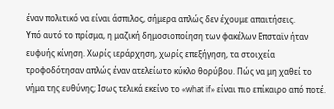έναν πολιτικό να είναι άσπιλος, σήμερα απλώς δεν έχουμε απαιτήσεις.
Υπό αυτό το πρίσμα, η μαζική δημοσιοποίηση των φακέλων Επσταϊν ήταν ευφυής κίνηση. Χωρίς ιεράρχηση, χωρίς επεξήγηση, τα στοιχεία τροφοδότησαν απλώς έναν ατελείωτο κύκλο θορύβου. Πώς να μη χαθεί το νήμα της ευθύνης; Ισως τελικά εκείνο το «what if» είναι πιο επίκαιρο από ποτέ.